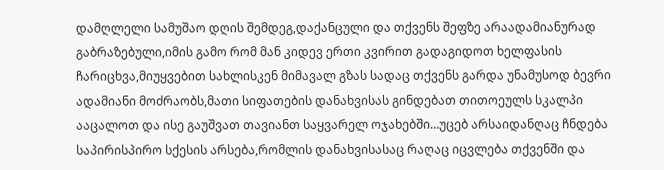დამღლელი სამუშაო დღის შემდეგ,დაქანცული და თქვენს შეფზე არაადამიანურად გაბრაზებული,იმის გამო რომ მან კიდევ ერთი კვირით გადაგიდოთ ხელფასის ჩარიცხვა,მიუყვებით სახლისკენ მიმავალ გზას სადაც თქვენს გარდა უნამუსოდ ბევრი ადამიანი მოძრაობს,მათი სიფათების დანახვისას გინდებათ თითოეულს სკალპი ააცალოთ და ისე გაუშვათ თავიანთ საყვარელ ოჯახებში…უცებ არსაიდანღაც ჩნდება საპირისპირო სქესის არსება,რომლის დანახვისასაც რაღაც იცვლება თქვენში და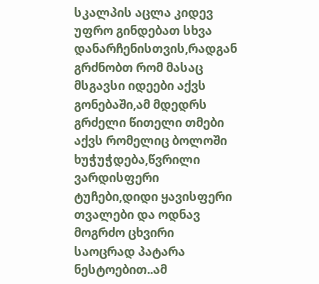სკალპის აცლა კიდევ უფრო გინდებათ სხვა დანარჩენისთვის,რადგან გრძნობთ რომ მასაც მსგავსი იდეები აქვს გონებაში,ამ მდედრს გრძელი წითელი თმები აქვს რომელიც ბოლოში ხუჭუჭდება,წვრილი ვარდისფერი ტუჩები,დიდი ყავისფერი თვალები და ოდნავ მოგრძო ცხვირი საოცრად პატარა ნესტოებით..ამ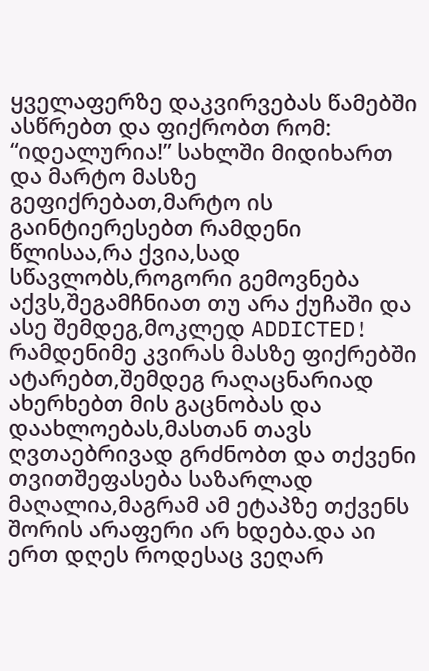ყველაფერზე დაკვირვებას წამებში ასწრებთ და ფიქრობთ რომ: “იდეალურია!” სახლში მიდიხართ და მარტო მასზე გეფიქრებათ,მარტო ის გაინტიერესებთ რამდენი წლისაა,რა ქვია,სად სწავლობს,როგორი გემოვნება აქვს,შეგამჩნიათ თუ არა ქუჩაში და ასე შემდეგ,მოკლედ ADDICTED! რამდენიმე კვირას მასზე ფიქრებში ატარებთ,შემდეგ რაღაცნარიად ახერხებთ მის გაცნობას და დაახლოებას,მასთან თავს ღვთაებრივად გრძნობთ და თქვენი თვითშეფასება საზარლად მაღალია,მაგრამ ამ ეტაპზე თქვენს შორის არაფერი არ ხდება.და აი ერთ დღეს როდესაც ვეღარ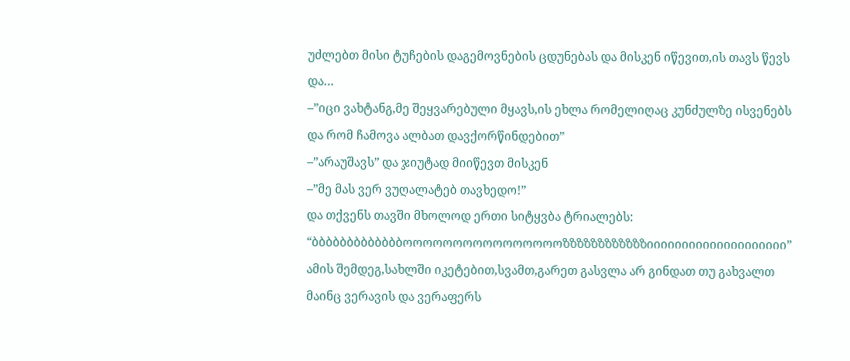უძლებთ მისი ტუჩების დაგემოვნების ცდუნებას და მისკენ იწევით,ის თავს წევს და…
–”იცი ვახტანგ,მე შეყვარებული მყავს,ის ეხლა რომელიღაც კუნძულზე ისვენებს და რომ ჩამოვა ალბათ დავქორწინდებით”
–”არაუშავს” და ჯიუტად მიიწევთ მისკენ
–”მე მას ვერ ვუღალატებ თავხედო!”
და თქვენს თავში მხოლოდ ერთი სიტყვბა ტრიალებს: “ბბბბბბბბბბბბბოოოოოოოოოოოოოოოოზზზზზზზზზზზზიიიიიიიიიიიიიიიიიიიი”
ამის შემდეგ,სახლში იკეტებით,სვამთ,გარეთ გასვლა არ გინდათ თუ გახვალთ მაინც ვერავის და ვერაფერს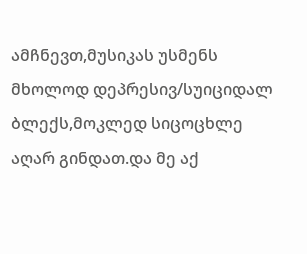ამჩნევთ,მუსიკას უსმენს მხოლოდ დეპრესივ/სუიციდალ ბლექს,მოკლედ სიცოცხლე აღარ გინდათ.და მე აქ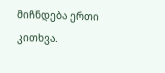მიჩნდება ერთი კითხვა.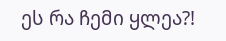ეს რა ჩემი ყლეა?!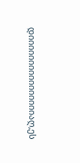დიიიიიიიიიიიიიიიიაღ,ეს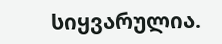სიყვარულია.